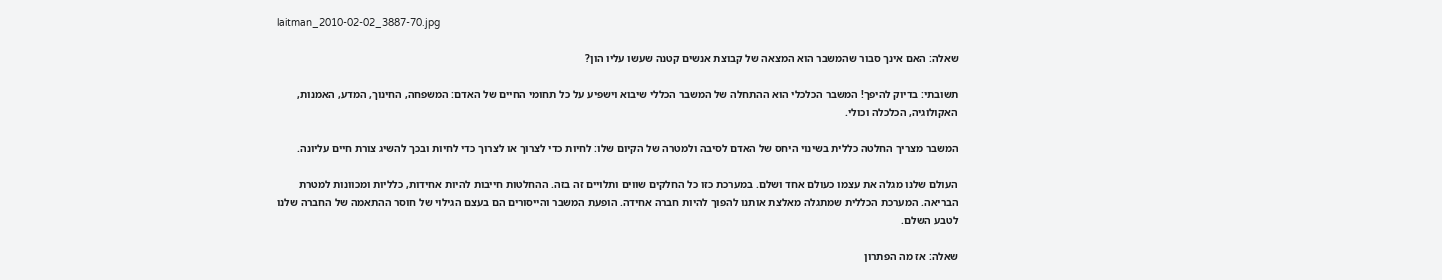laitman_2010-02-02_3887-70.jpg

שאלה: האם אינך סבור שהמשבר הוא המצאה של קבוצת אנשים קטנה שעשו עליו הון?

תשובתי: בדיוק להיפך! המשבר הכלכלי הוא ההתחלה של המשבר הכללי שיבוא וישפיע על כל תחומי החיים של האדם: המשפחה, החינוך, המדע, האמנות, האקולוגיה, הכלכלה וכולי.

המשבר מצריך החלטה כללית בשינוי היחס של האדם לסיבה ולמטרה של הקיום שלו: לחיות כדי לצרוך או לצרוך כדי לחיות ובכך להשיג צורת חיים עליונה.

העולם שלנו מגלה את עצמו כעולם אחד ושלם. במערכת כזו כל החלקים שווים ותלויים זה בזה. ההחלטות חייבות להיות אחידות, כלליות ומכוונות למטרת הבריאה. המערכת הכללית שמתגלה מאלצת אותנו להפוך להיות חברה אחידה. הופעת המשבר והייסורים הם בעצם הגילוי של חוסר ההתאמה של החברה שלנו לטבע השלם.

שאלה: אז מה הפתרון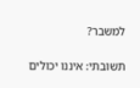למשבר?

תשובתי: איננו יכולים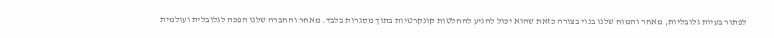לפתור בעיות גלובליות, מאחר והמוח שלנו בנוי בצורה כזאת שהוא יכול להגיע להחלטות קונקרטיות בתוך מסגרות בלבד. מאחר והחברה שלנו הפכה לגלובלית ועולמית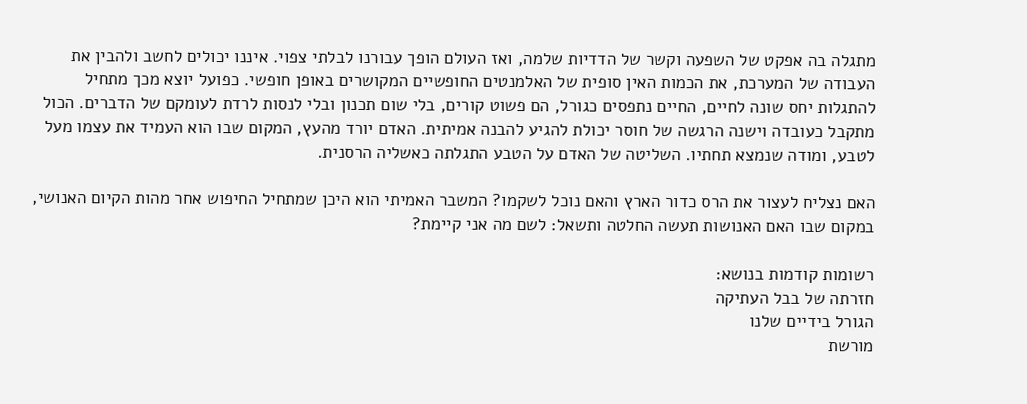מתגלה בה אפקט של השפעה וקשר של הדדיות שלמה, ואז העולם הופך עבורנו לבלתי צפוי. איננו יכולים לחשב ולהבין את העבודה של המערכת, את הכמות האין סופית של האלמנטים החופשיים המקושרים באופן חופשי. כפועל יוצא מכך מתחיל להתגלות יחס שונה לחיים, החיים נתפסים כגורל, הם פשוט קורים, בלי שום תכנון ובלי לנסות לרדת לעומקם של הדברים. הכול מתקבל כעובדה וישנה הרגשה של חוסר יכולת להגיע להבנה אמיתית. האדם יורד מהעץ, המקום שבו הוא העמיד את עצמו מעל לטבע, ומודה שנמצא תחתיו. השליטה של האדם על הטבע התגלתה כאשליה הרסנית.

האם נצליח לעצור את הרס כדור הארץ והאם נוכל לשקמו? המשבר האמיתי הוא היכן שמתחיל החיפוש אחר מהות הקיום האנושי, במקום שבו האם האנושות תעשה החלטה ותשאל: לשם מה אני קיימת?

רשומות קודמות בנושא:
חזרתה של בבל העתיקה
הגורל בידיים שלנו
מורשת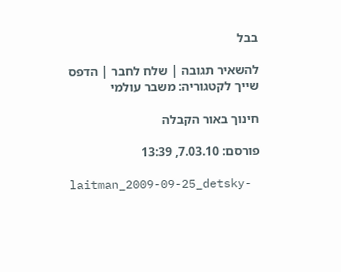בבל

להשאיר תגובה | שלח לחבר | הדפס שייך לקטגוריה: משבר עולמי

חינוך באור הקבלה

פורסם: 7.03.10, 13:39

laitman_2009-09-25_detsky-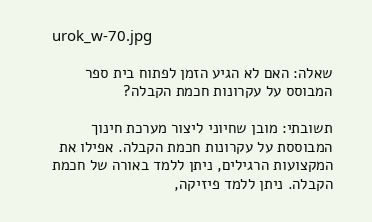urok_w-70.jpg

שאלה: האם לא הגיע הזמן לפתוח בית ספר המבוסס על עקרונות חכמת הקבלה?

תשובתי: מובן שחיוני ליצור מערכת חינוך המבוססת על עקרונות חכמת הקבלה. אפילו את המקצועות הרגילים, ניתן ללמד באורה של חכמת הקבלה. ניתן ללמד פיזיקה,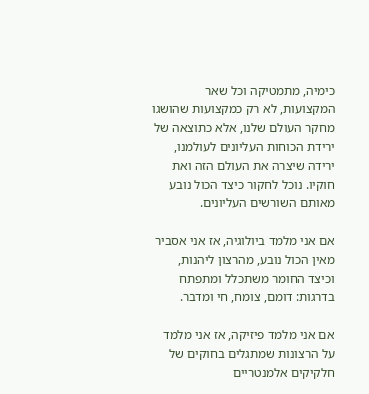כימיה, מתמטיקה וכל שאר המקצועות, לא רק כמקצועות שהושגו מחקר העולם שלנו, אלא כתוצאה של ירידת הכוחות העליונים לעולמנו, ירידה שיצרה את העולם הזה ואת חוקיו. נוכל לחקור כיצד הכול נובע מאותם השורשים העליונים.

אם אני מלמד ביולוגיה, אז אני אסביר מאין הכול נובע, מהרצון ליהנות, וכיצד החומר משתכלל ומתפתח בדרגות: דומם, צומח, חי ומדבר.

אם אני מלמד פיזיקה, אז אני מלמד על הרצונות שמתגלים בחוקים של חלקיקים אלמנטריים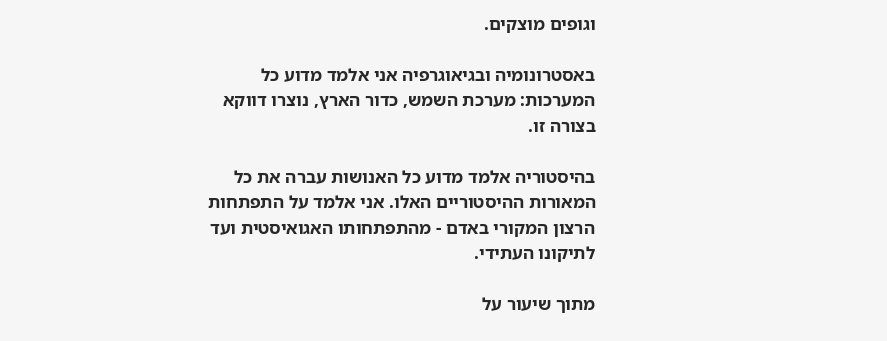וגופים מוצקים.

באסטרונומיה ובגיאוגרפיה אני אלמד מדוע כל המערכות: מערכת השמש, כדור הארץ, נוצרו דווקא בצורה זו.

בהיסטוריה אלמד מדוע כל האנושות עברה את כל המאורות ההיסטוריים האלו. אני אלמד על התפתחות הרצון המקורי באדם - מהתפתחותו האגואיסטית ועד לתיקונו העתידי.

מתוך שיעור על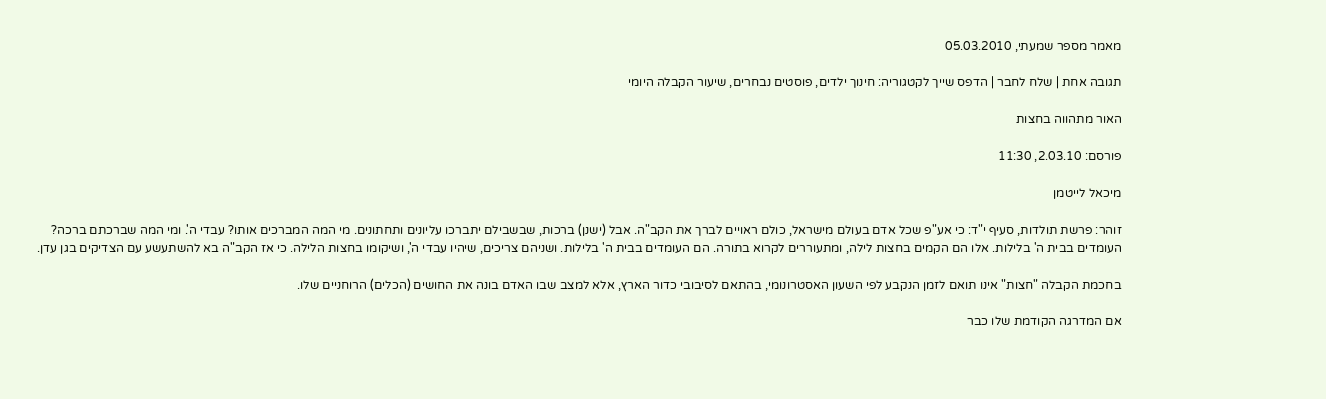מאמר מספר שמעתי, 05.03.2010

תגובה אחת | שלח לחבר | הדפס שייך לקטגוריה: חינוך ילדים, פוסטים נבחרים, שיעור הקבלה היומי

האור מתהווה בחצות

פורסם: 2.03.10, 11:30

מיכאל לייטמן

זוהר: פרשת תולדות, סעיף י"ד: כי אע"פ שכל אדם בעולם מישראל, כולם ראויים לברך את הקב"ה. אבל (ישנן) ברכות, שבשבילם יתברכו עליונים ותחתונים. מי המה המברכים אותו? עבדי ה'. ומי המה שברכתם ברכה? העומדים בבית ה' בלילות. אלו הם הקמים בחצות לילה, ומתעוררים לקרוא בתורה. הם העומדים בבית ה' בלילות. ושניהם צריכים, שיהיו עבדי ה', ושיקומו בחצות הלילה. כי אז הקב"ה בא להשתעשע עם הצדיקים בגן עדן.

בחכמת הקבלה "חצות" אינו תואם לזמן הנקבע לפי השעון האסטרונומי, בהתאם לסיבובי כדור הארץ, אלא למצב שבו האדם בונה את החושים (הכלים) הרוחניים שלו.

אם המדרגה הקודמת שלו כבר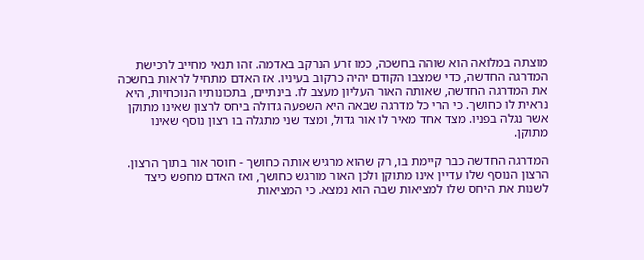מוצתה במלואה הוא שוהה בחשכה, כמו זרע הנרקב באדמה. זהו תנאי מחייב לרכישת המדרגה החדשה, כדי שמצבו הקודם יהיה כרקוב בעיניו. אז האדם מתחיל לראות בחשכה את המדרגה החדשה, שאותה האור העליון מעצב לו. בינתיים, בתכונותיו הנוכחיות, היא נראית לו כחושך. כי הרי כל מדרגה שבאה היא השפעה גדולה ביחס לרצון שאינו מתוקן אשר נגלה בפניו. מצד אחד מאיר לו אור גדול, ומצד שני מתגלה בו רצון נוסף שאינו מתוקן.

המדרגה החדשה כבר קיימת בו, רק שהוא מרגיש אותה כחושך - חוסר אור בתוך הרצון. הרצון הנוסף שלו עדיין אינו מתוקן ולכן האור מורגש כחושך, ואז האדם מחפש כיצד לשנות את היחס שלו למציאות שבה הוא נמצא. כי המציאות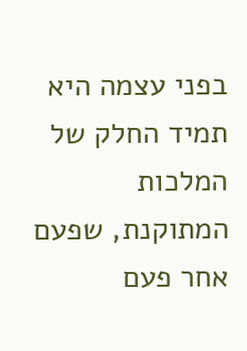בפני עצמה היא תמיד החלק של המלכות המתוקנת, שפעם אחר פעם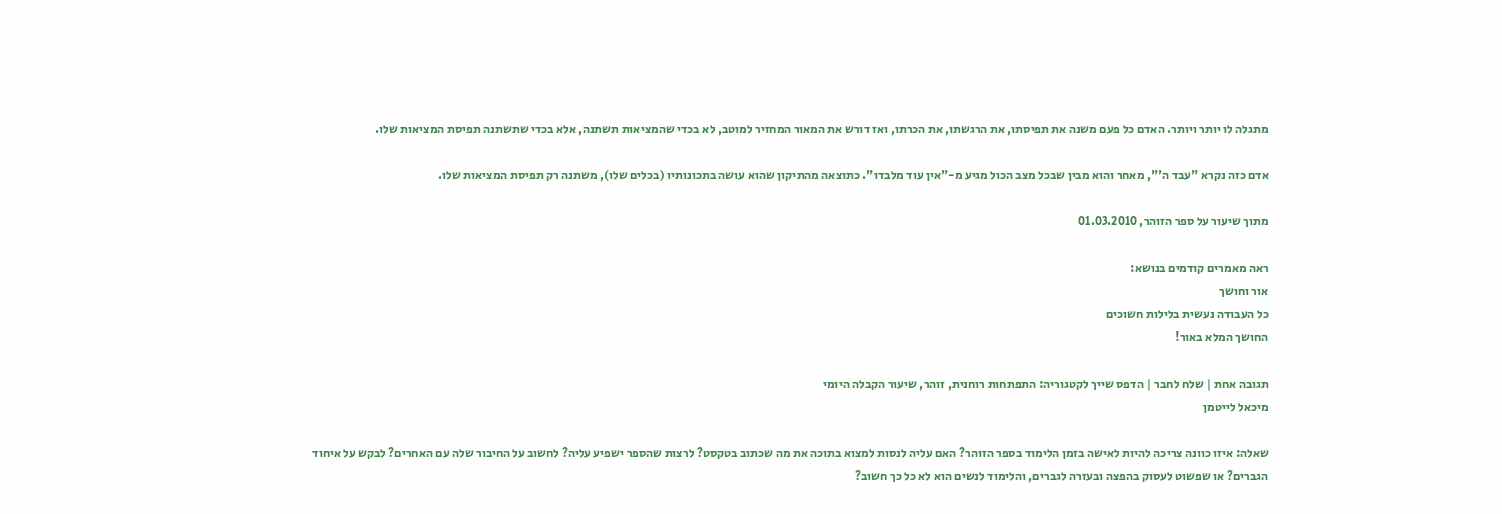מתגלה לו יותר ויותר. האדם כל פעם משנה את תפיסתו, את הרגשתו, את הכרתו, ואז דורש את המאור המחזיר למוטב, לא בכדי שהמציאות תשתנה, אלא בכדי שתשתנה תפיסת המציאות שלו.

אדם כזה נקרא "עבד ה'", מאחר והוא מבין שבכל מצב הכול מגיע מ-"אין עוד מלבדו". כתוצאה מהתיקון שהוא עושה בתכונותיו (בכלים שלו), משתנה רק תפיסת המציאות שלו.

מתוך שיעור על ספר הזוהר, 01.03.2010

ראה מאמרים קודמים בנושא:
אור וחושך
כל העבודה נעשית בלילות חשוכים
החושך המלא באור!

תגובה אחת | שלח לחבר | הדפס שייך לקטגוריה: התפתחות רוחנית, זוהר, שיעור הקבלה היומי
מיכאל לייטמן

שאלה: איזו כוונה צריכה להיות לאישה בזמן הלימוד בספר הזוהר? האם עליה לנסות למצוא בתוכה את מה שכתוב בטקסט? לרצות שהספר ישפיע עליה? לחשוב על החיבור שלה עם האחרים? לבקש על איחוד הגברים? או שפשוט לעסוק בהפצה ובעזרה לגברים, והלימוד לנשים הוא לא כל כך חשוב?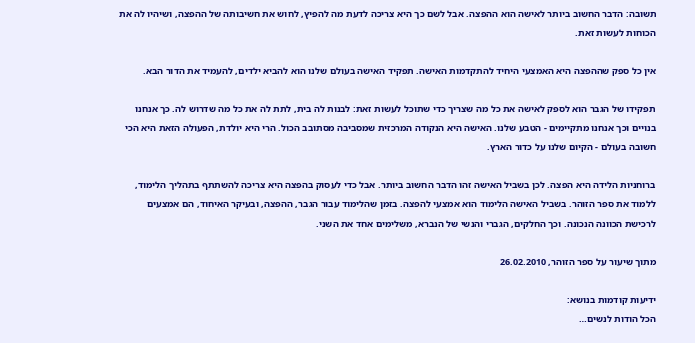תשובה: הדבר החשוב ביותר לאישה הוא ההפצה. אבל לשם כך היא צריכה לדעת מה להפיץ, לחוש את חשיבותה של ההפצה, ושיהיו לה את הכוחות לעשות זאת.

אין כל ספק שההפצה היא האמצעי היחיד להתקדמות האישה. תפקיד האישה בעולם שלנו הוא להביא ילדים, להעמיד את הדור הבא.

תפקידו של הגבר הוא לספק לאישה את כל מה שצריך כדי שתוכל לעשות זאת: לבנות לה בית, לתת לה את כל מה שדרוש לה. כך אנחנו בנויים וכך אנחנו מתקיימים - הטבע שלנו. האישה היא הנקודה המרכזית שמסביבה מסתובב הכול. הרי היא יולדת, הפעולה הזאת היא הכי חשובה בעולם - הקיום שלנו על כדור הארץ.

ברוחניות הלידה היא הפצה. לכן בשביל האישה זהו הדבר החשוב ביותר. אבל כדי לעסוק בהפצה היא צריכה להשתתף בתהליך הלימוד, ללמוד את ספר הזוהר. בשביל האישה הלימוד הוא אמצעי להפצה. בזמן שהלימוד עבור הגבר, ההפצה, ובעיקר האיחוד, הם אמצעים לרכישת הכוונה הנכונה. וכך החלקים, הגברי והנשי של הנברא, משלימים אחד את השני.

מתוך שיעור על ספר הזוהר, 26.02.2010

ידיעות קודמות בנושא:
הכל הודות לנשים…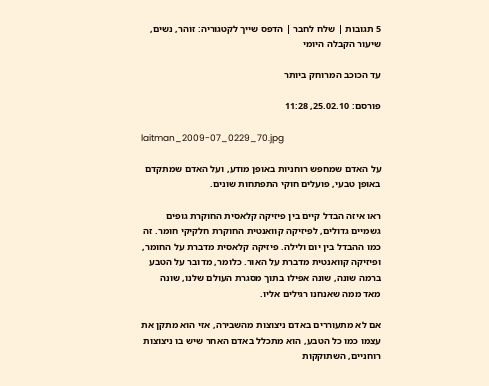5 תגובות | שלח לחבר | הדפס שייך לקטגוריה: זוהר, נשים, שיעור הקבלה היומי

עד הכוכב המרוחק ביותר

פורסם: 25.02.10, 11:28

laitman_2009-07_0229_70.jpg

על האדם שמחפש רוחניות באופן מודע, ועל האדם שמתקדם באופן טבעי, פועלים חוקי התפתחות שונים.

ראו איזה הבדל קיים בין פיזיקה קלאסית החוקרת גופים גשמיים גדולים, לפיזיקה קוואנטית החוקרת חלקיקי חומר. זה כמו ההבדל בין יום ולילה. פיזיקה קלאסית מדברת על החומר, ופיזיקה קוואנטית מדברת על האור. כלומר, מדובר על הטבע ברמה שונה, שונה אפילו בתוך מסגרת העולם שלנו, שונה מאד ממה שאנחנו רגילים אליו.

אם לא מתעוררים באדם ניצוצות מהשבירה, אזי הוא מתקן את עצמו כמו כל הטבע, הוא מתכלל באדם האחר שיש בו ניצוצות רוחניים, השתוקקות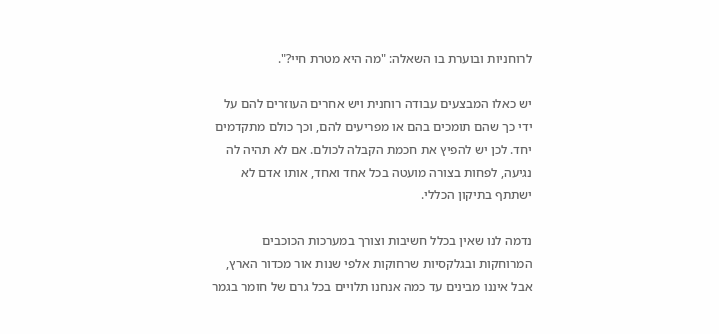לרוחניות ובוערת בו השאלה: "מה היא מטרת חיי?".

יש כאלו המבצעים עבודה רוחנית ויש אחרים העוזרים להם על ידי כך שהם תומכים בהם או מפריעים להם, וכך כולם מתקדמים יחד. לכן יש להפיץ את חכמת הקבלה לכולם. אם לא תהיה לה נגיעה, לפחות בצורה מועטה בכל אחד ואחד, אותו אדם לא ישתתף בתיקון הכללי.

נדמה לנו שאין בכלל חשיבות וצורך במערכות הכוכבים המרוחקות ובגלקסיות שרחוקות אלפי שנות אור מכדור הארץ, אבל איננו מבינים עד כמה אנחנו תלויים בכל גרם של חומר בגמר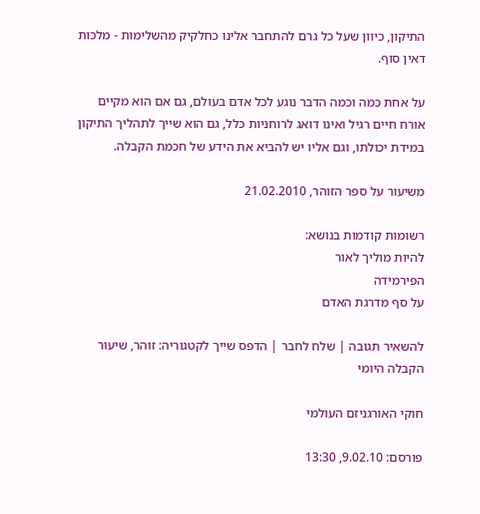התיקון, כיוון שעל כל גרם להתחבר אלינו כחלקיק מהשלימות - מלכות דאין סוף.

על אחת כמה וכמה הדבר נוגע לכל אדם בעולם, גם אם הוא מקיים אורח חיים רגיל ואינו דואג לרוחניות כלל, גם הוא שייך לתהליך התיקון במידת יכולתו, וגם אליו יש להביא את הידע של חכמת הקבלה.

משיעור על ספר הזוהר, 21.02.2010

רשומות קודמות בנושא:
להיות מוליך לאור
הפירמידה
על סף מדרגת האדם

להשאיר תגובה | שלח לחבר | הדפס שייך לקטגוריה: זוהר, שיעור הקבלה היומי

חוקי האורגניזם העולמי

פורסם: 9.02.10, 13:30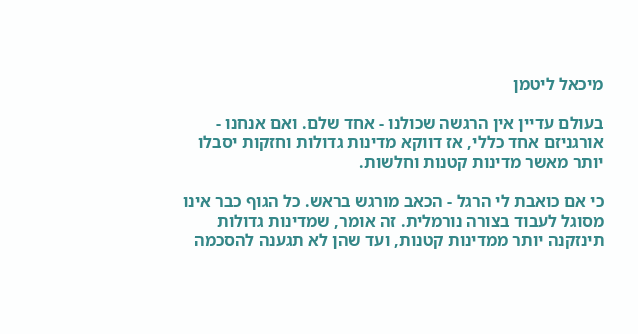מיכאל ליטמן

בעולם עדיין אין הרגשה שכולנו - אחד שלם. ואם אנחנו - אורגניזם אחד כללי, אז דווקא מדינות גדולות וחזקות יסבלו יותר מאשר מדינות קטנות וחלשות.

כי אם כואבת לי הרגל - הכאב מורגש בראש. כל הגוף כבר אינו מסוגל לעבוד בצורה נורמלית. זה אומר, שמדינות גדולות תינזקנה יותר ממדינות קטנות, ועד שהן לא תגענה להסכמה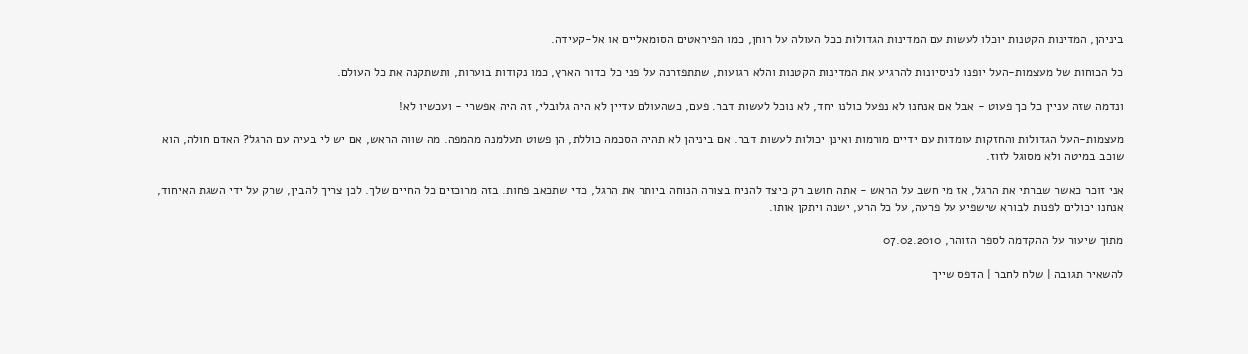ביניהן, המדינות הקטנות יוכלו לעשות עם המדינות הגדולות ככל העולה על רוחן, כמו הפיראטים הסומאליים או אל-קעידה.

כל הכוחות של מעצמות-העל יופנו לניסיונות להרגיע את המדינות הקטנות והלא רגועות, שתתפזרנה על פני כל כדור הארץ, כמו נקודות בוערות, ותשתקנה את כל העולם.

ונדמה שזה עניין כל כך פעוט - אבל אם אנחנו לא נפעל כולנו יחד, לא נוכל לעשות דבר. פעם, כשהעולם עדיין לא היה גלובלי, זה היה אפשרי - ועכשיו לא!

מעצמות-העל הגדולות והחזקות עומדות עם ידיים מורמות ואינן יכולות לעשות דבר. אם ביניהן לא תהיה הסכמה כוללת, הן פשוט תעלמנה מהמפה. מה שווה הראש, אם יש לי בעיה עם הרגל? האדם חולה, הוא שוכב במיטה ולא מסוגל לזוז.

אני זוכר כאשר שברתי את הרגל, אז מי חשב על הראש - אתה חושב רק כיצד להניח בצורה הנוחה ביותר את הרגל, כדי שתכאב פחות. בזה מרוכזים כל החיים שלך. לכן צריך להבין, שרק על ידי השגת האיחוד, אנחנו יכולים לפנות לבורא שישפיע על פרעה, על כל הרע, ישנה ויתקן אותו.

מתוך שיעור על ההקדמה לספר הזוהר, 07.02.2010

להשאיר תגובה | שלח לחבר | הדפס שייך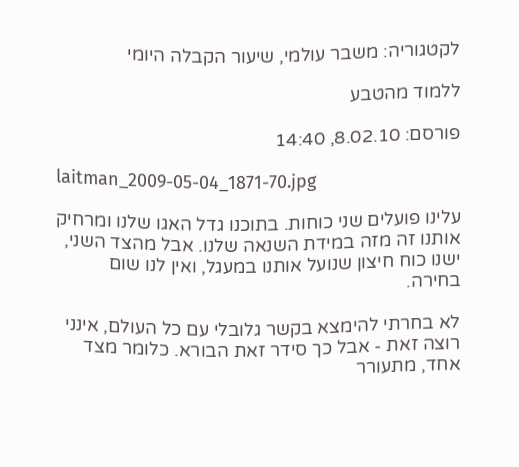לקטגוריה: משבר עולמי, שיעור הקבלה היומי

ללמוד מהטבע

פורסם: 8.02.10, 14:40

laitman_2009-05-04_1871-70.jpg

עלינו פועלים שני כוחות. בתוכנו גדל האגו שלנו ומרחיק אותנו זה מזה במידת השנאה שלנו. אבל מהצד השני, ישנו כוח חיצון שנועל אותנו במעגל, ואין לנו שום בחירה.

לא בחרתי להימצא בקשר גלובלי עם כל העולם, אינני רוצה זאת - אבל כך סידר זאת הבורא. כלומר מצד אחד, מתעורר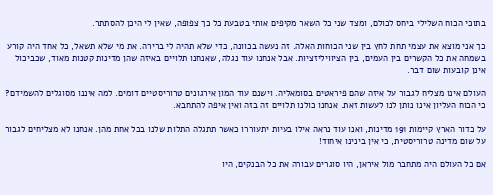בתוכי הכוח השלילי ביחס לכולם, ומצד שני כל השאר מקיפים אותי בטבעת כל כך צפופה, שאין לי היכן להסתתר.

כך אני מוצא את עצמי תחת לחץ בין שני הכוחות האלה. זה נעשה בכוונה, כדי שלא תהיה לי ברירה. את מי שלא תשאל, כל אחד היה קורע בשמחה את כל הקשרים בין העמים, בין הציוויליזציות. אבל אנחנו עוד נגלה, שאנחנו תלויים באיזה שהן מדינות קטנות מאוד, שכביכול אינן קובעות שום דבר.

העולם אינו מצליח לגבור על איזה שהם פיראטים בסומאליה. וישנם עוד המון אירגונים טרוריסטיים דומים. למה איננו מסוגלים להשמידם? כי הכוח העליון אינו נותן לנו לעשות זאת. אנחנו כולנו תלויים זה בזה ואין איפה להתחבא.

על כדור הארץ קיימות 191 מדינות, ואנו עוד נראה אילו בעיות יתעוררו כאשר תתגלה התלות שלנו בכל אחת מהן. אנחנו לא מצליחים לגבור על שום מדינה טרוריסטית, כי אין בינינו איחוד!

אם כל העולם היה מתחבר מול איראן, היו סוגרים עבורה את כל הבנקים, היו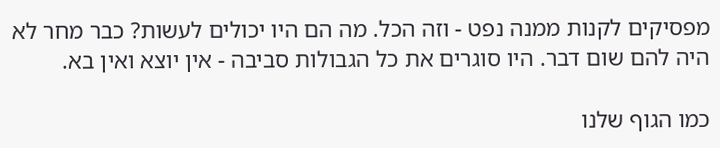מפסיקים לקנות ממנה נפט - וזה הכל. מה הם היו יכולים לעשות? כבר מחר לא היה להם שום דבר. היו סוגרים את כל הגבולות סביבה - אין יוצא ואין בא.

כמו הגוף שלנו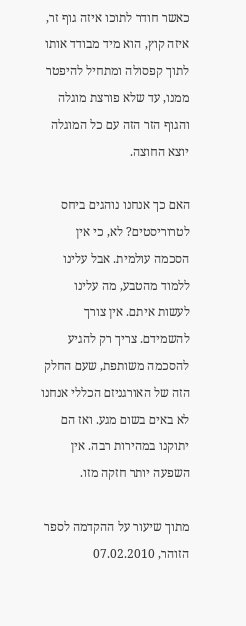כאשר חודר לתוכו איזה גוף זר, איזה קוץ, הוא מיד מבודד אותו לתוך קפסולה ומתחיל להיפטר ממנו, עד שלא פורצת מוגלה והגוף הזר הזה עם כל המוגלה יוצא החוצה.

האם כך אנחנו נוהגים ביחס לטרוריסטים? לא, כי אין הסכמה עולמית. אבל עלינו ללמוד מהטבע, מה עלינו לעשות איתם. אין צורך להשמידם. צריך רק להגיע להסכמה משותפת, שעם החלק הזה של האורגניזם הכללי אנחנו לא באים בשום מגע. ואז הם יתוקנו במהירות רבה. אין השפעה יותר חזקה מזו.

מתוך שיעור על ההקדמה לספר הזוהר, 07.02.2010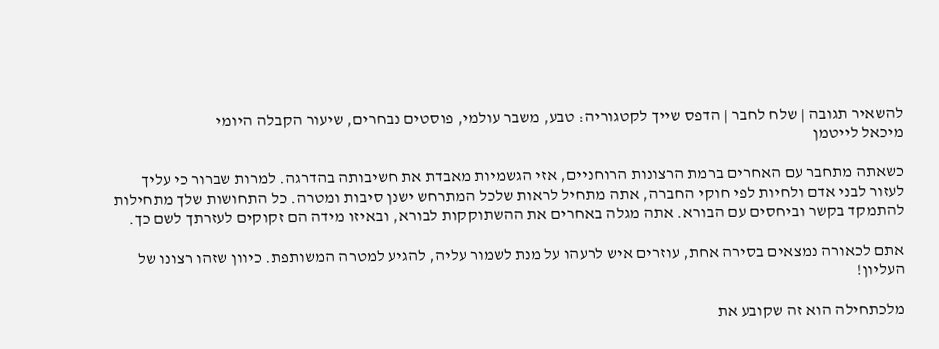להשאיר תגובה | שלח לחבר | הדפס שייך לקטגוריה: טבע, משבר עולמי, פוסטים נבחרים, שיעור הקבלה היומי
מיכאל לייטמן

כשאתה מתחבר עם האחרים ברמת הרצונות הרוחניים, אזי הגשמיות מאבדת את חשיבותה בהדרגה. למרות שברור כי עליך לעזור לבני אדם ולחיות לפי חוקי החברה, אתה מתחיל לראות שלכל המתרחש ישנן סיבות ומטרה. כל התחושות שלך מתחילות להתמקד בקשר וביחסים עם הבורא. אתה מגלה באחרים את ההשתוקקות לבורא, ובאיזו מידה הם זקוקים לעזרתך לשם כך.

אתם לכאורה נמצאים בסירה אחת, עוזרים איש לרעהו על מנת לשמור עליה, להגיע למטרה המשותפת. כיוון שזהו רצונו של העליון!

מלכתחילה הוא זה שקובע את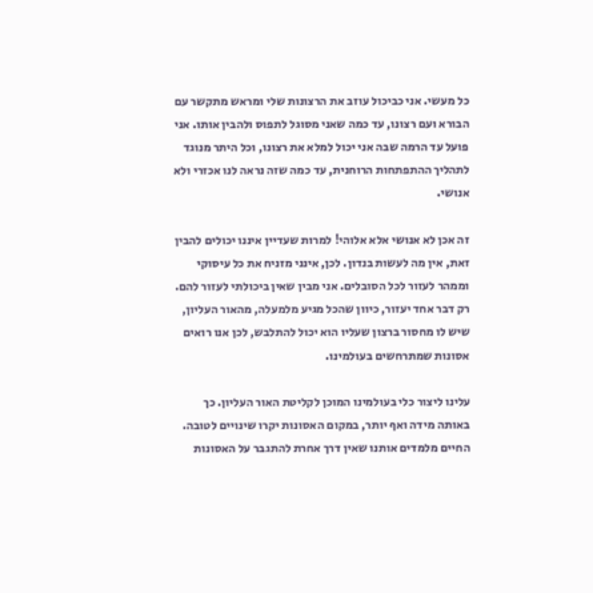כל מעשי. אני כביכול עוזב את הרצונות שלי ומראש מתקשר עם הבורא ועם רצונו, עד כמה שאני מסוגל לתפוס ולהבין אותו. אני פועל עד הרמה שבה אני יכול למלא את רצונו, וכל היתר מנוגד לתהליך ההתפתחות הרוחנית, עד כמה שזה נראה לנו אכזרי ולא אנושי.

זה אכן לא אנושי אלא אלוהי! למרות שעדיין איננו יכולים להבין זאת, אין מה לעשות בנדון. לכן, אינני מזניח את כל עיסוקי וממהר לעזור לכל הסובלים. אני מבין שאין ביכולתי לעזור להם. רק דבר אחד יעזור, כיוון שהכל מגיע מלמעלה, מהאור העליון, שיש לו מחסור ברצון שעליו הוא יכול להתלבש, לכן אנו רואים אסונות שמתרחשים בעולמינו.

עלינו ליצור כלי בעולמינו המוכן לקליטת האור העליון. כך באותה מידה ואף יותר, במקום האסונות יקרו שינויים לטובה. החיים מלמדים אותנו שאין דרך אחרת להתגבר על האסונות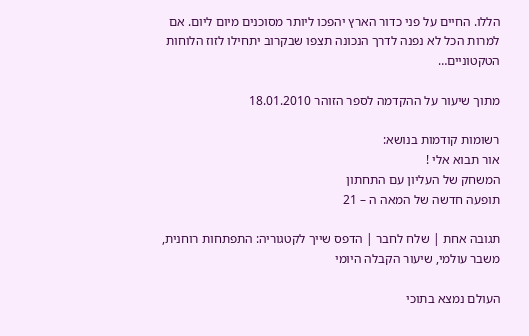הללו. החיים על פני כדור הארץ יהפכו ליותר מסוכנים מיום ליום. אם למרות הכל לא נפנה לדרך הנכונה תצפו שבקרוב יתחילו לזוז הלוחות הטקטוניים…

מתוך שיעור על ההקדמה לספר הזוהר 18.01.2010

רשומות קודמות בנושא:
אור תבוא אלי !
המשחק של העליון עם התחתון
תופעה חדשה של המאה ה – 21

תגובה אחת | שלח לחבר | הדפס שייך לקטגוריה: התפתחות רוחנית, משבר עולמי, שיעור הקבלה היומי

העולם נמצא בתוכי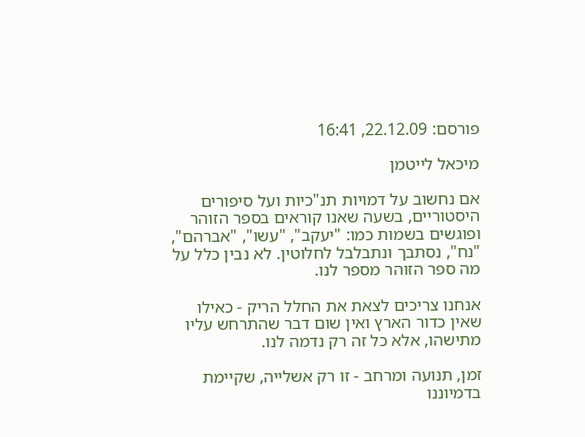פורסם: 22.12.09, 16:41

מיכאל לייטמן

אם נחשוב על דמויות תנ"כיות ועל סיפורים היסטוריים, בשעה שאנו קוראים בספר הזוהר ופוגשים בשמות כמו: "יעקב", "עשו", "אברהם", "נח", נסתבך ונתבלבל לחלוטין. לא נבין כלל על מה ספר הזוהר מספר לנו.

אנחנו צריכים לצאת את החלל הריק - כאילו שאין כדור הארץ ואין שום דבר שהתרחש עליו מתישהו, אלא כל זה רק נדמה לנו.

זמן, תנועה ומרחב - זו רק אשלייה, שקיימת בדמיוננו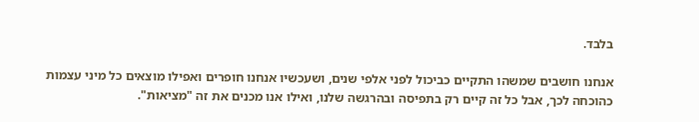בלבד.

אנחנו חושבים שמשהו התקיים כביכול לפני אלפי שנים, ושעכשיו אנחנו חופרים ואפילו מוצאים כל מיני עצמות כהוכחה לכך, אבל כל זה קיים רק בתפיסה ובהרגשה שלנו, ואילו אנו מכנים את זה "מציאות".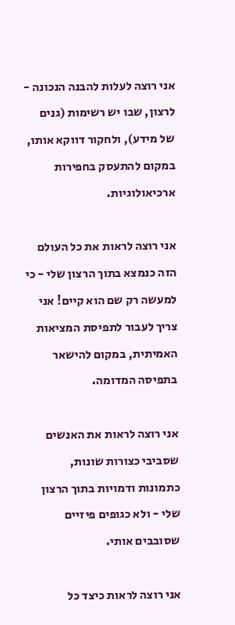אני רוצה לעלות להבנה הנכונה - לרצון, שבו יש רשימות (גנים של מידע), ולחקור דווקא אותו, במקום להתעסק בחפירות ארכיאולוגיות.

אני רוצה לראות את כל העולם הזה כנמצא בתוך הרצון שלי - כי למעשה רק שם הוא קיים! אני צריך לעבור לתפיסת המציאות האמיתית, במקום להישאר בתפיסה המדומה.

אני רוצה לראות את האנשים שסביבי כצורות שונות, כתמונות ודמויות בתוך הרצון שלי - ולא כגופים פיזיים שסובבים אותי.

אני רוצה לראות כיצד כל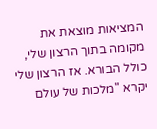המציאות מוצאת את מקומה בתוך הרצון שלי, כולל הבורא. אז הרצון שלי יקרא "מלכות של עולם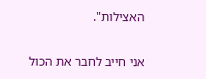האצילות".

אני חייב לחבר את הכול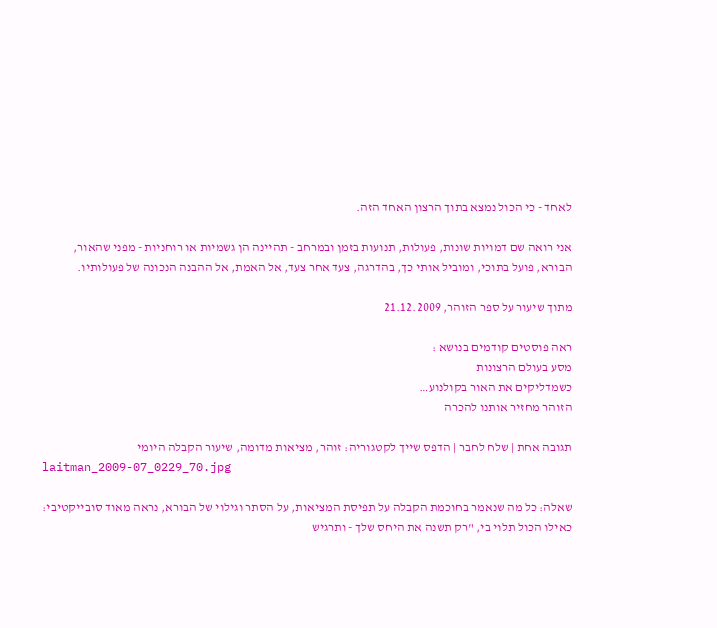לאחד - כי הכול נמצא בתוך הרצון האחד הזה.

אני רואה שם דמויות שונות, פעולות, תנועות בזמן ובמרחב - תהיינה הן גשמיות או רוחניות - מפני שהאור, הבורא, פועל בתוכי, ומוביל אותי כך, בהדרגה, צעד אחר צעד, אל האמת, אל ההבנה הנכונה של פעולותיו.

מתוך שיעור על ספר הזוהר, 21.12.2009

ראה פוסטים קודמים בנושא :
מסע בעולם הרצונות
כשמדליקים את האור בקולנוע…
הזוהר מחזיר אותנו להכרה

תגובה אחת | שלח לחבר | הדפס שייך לקטגוריה: זוהר, מציאות מדומה, שיעור הקבלה היומי
laitman_2009-07_0229_70.jpg

שאלה: כל מה שנאמר בחוכמת הקבלה על תפיסת המציאות, על הסתר וגילוי של הבורא, נראה מאוד סובייקטיבי: כאילו הכול תלוי בי, "רק תשנה את היחס שלך - ותרגיש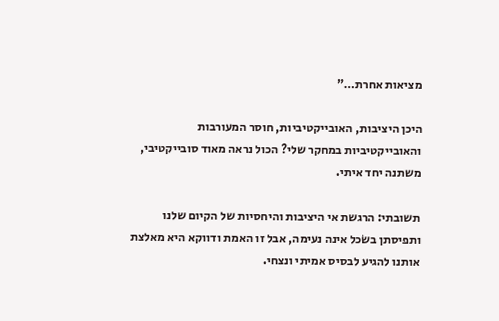מציאות אחרת…"

היכן היציבות, האובייקטיביות, חוסר המעורבות והאובייקטיביות במחקר שלי? הכול נראה מאוד סובייקטיבי, משתנה יחד איתי.

תשובתי: הרגשת אי היציבות והיחסיות של הקיום שלנו ותפיסתן בשׂכל אינה נעימה, אבל זו האמת ודווקא היא מאלצת אותנו להגיע לבסיס אמיתי ונצחי.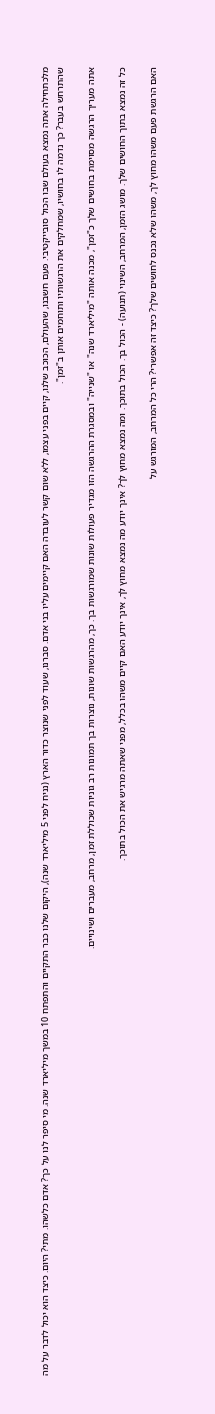מלכתחילה אתה נמצא בעולם שבו הכול סובייקטיבי. פעם חשבנו, שהעולם, הכוכב שלנו, קיים בפני עצמו, ללא שום קשר לעובדה האם קיימים עליו בני אדם. סברנו, שעוד לפני שנוצר כדור הארץ (נניח לפני 5 מיליארד שנה), היקום שלנו כבר התקיים והתפתח 10 במשך מיליארד שנה. מי סיפר לנו על כך? אדם כלשהו. מתי? היום. כיצד הוא יכול לדבר על מה שהתרחש בעבר? כך נדמה לו בחושיו, שמחלקים את הרגשותיו ותוחמים אותן ב"זמן".

אתה מעריך הרגשה מסוימת בחושים שלך כ"זמן", מכנה אותה "מיליארד שנה" או "שנייה" ובמסגרת ההרגשה הזו מגדיר פעולות שונות שמורגשות בך. כך, מהרגשות שונות, נוצרות בך תמונות רב גוניות שכוללת זמן, מרחב, מעברים ושינויים.

כל זה נמצא בתוך החושים שלך. מושג הזמן, המרחב, השינוי (תנועה) - הכול בך. הכול בתוכך. ומה נמצא מחוץ לך? אינך יודע מה נמצא מחוץ לך, אינך יודע האם קיים משהו בכלל, מפני שאתה מרגיש את הכול בתוכך.

האם הרגשת פעם משהו מחוץ לך, משהו שלא נכנס לחושים שלך? כיצד זה אפשרי? הרי כל המרחב, המורגש על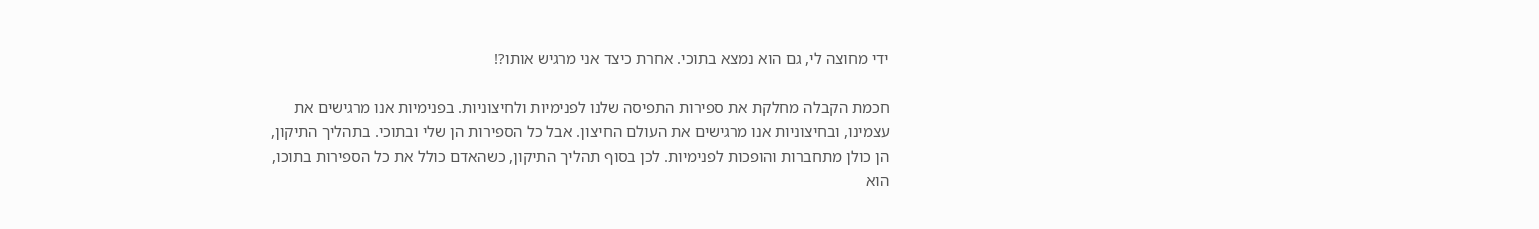ידי מחוצה לי, גם הוא נמצא בתוכי. אחרת כיצד אני מרגיש אותו?!

חכמת הקבלה מחלקת את ספירות התפיסה שלנו לפנימיות ולחיצוניות. בפנימיות אנו מרגישים את עצמינו, ובחיצוניות אנו מרגישים את העולם החיצון. אבל כל הספירות הן שלי ובתוכי. בתהליך התיקון, הן כולן מתחברות והופכות לפנימיות. לכן בסוף תהליך התיקון, כשהאדם כולל את כל הספירות בתוכו, הוא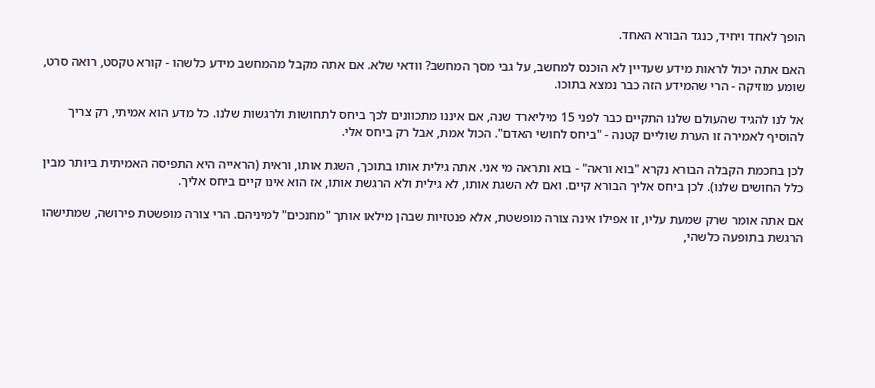הופך לאחד ויחיד, כנגד הבורא האחד.

האם אתה יכול לראות מידע שעדיין לא הוכנס למחשב, על גבי מסך המחשב? וודאי שלא. אם אתה מקבל מהמחשב מידע כלשהו - קורא טקסט, רואה סרט, שומע מוזיקה - הרי שהמידע הזה כבר נמצא בתוכו.

אל לנו להגיד שהעולם שלנו התקיים כבר לפני 15 מיליארד שנה, אם איננו מתכוונים לכך ביחס לתחושות ולרגשות שלנו. כל מדע הוא אמיתי, רק צריך להוסיף לאמירה זו הערת שוליים קטנה - "ביחס לחושי האדם". הכול אמת, אבל רק ביחס אלי.

לכן בחכמת הקבלה הבורא נקרא "בוא וראה" - בוא ותראה מי אני. אתה גילית אותו בתוכך, השגת אותו, וראית (הראייה היא התפיסה האמיתית ביותר מבין כלל החושים שלנו). לכן ביחס אליך הבורא קיים. ואם לא השגת אותו, לא גילית ולא הרגשת אותו, אז הוא אינו קיים ביחס אליך.

אם אתה אומר שרק שמעת עליו, זו אפילו אינה צורה מופשטת, אלא פנטזיות שבהן מילאו אותך "מחנכים" למיניהם. הרי צורה מופשטת פירושה, שמתישהו הרגשת בתופעה כלשהי,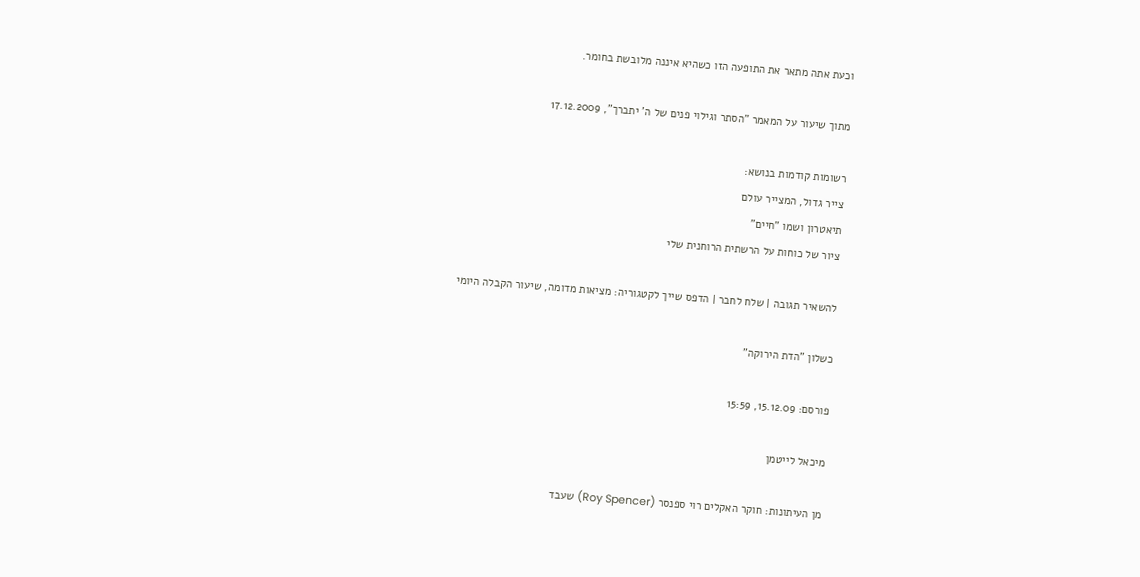וכעת אתה מתאר את התופעה הזו כשהיא איננה מלובשת בחומר.

מתוך שיעור על המאמר "הסתר וגילוי פנים של ה' יתברך", 17.12.2009

רשומות קודמות בנושא:
צייר גדול, המצייר עולם
תיאטרון ושמו "חיים"
ציור של כוחות על הרשתית הרוחנית שלי

להשאיר תגובה | שלח לחבר | הדפס שייך לקטגוריה: מציאות מדומה, שיעור הקבלה היומי

כשלון "הדת הירוקה"

פורסם: 15.12.09, 15:59

מיכאל לייטמן

מן העיתונות: חוקר האקלים רוי ספנסר (Roy Spencer) שעבד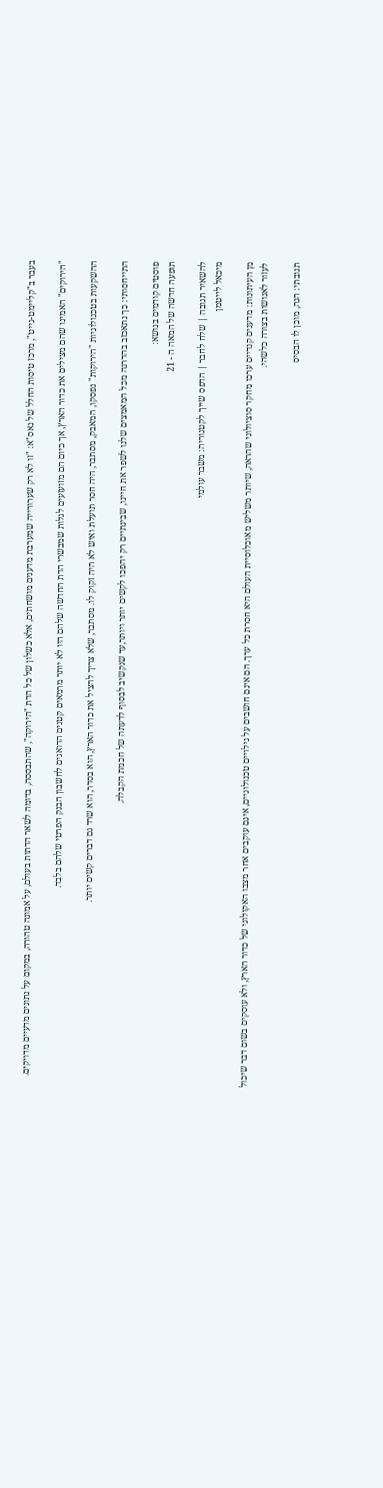בעבר ב"קליימט-גייט", מרכז טיסות החלל של נאס"א: "זו לא רק שערורייה שמערבת מדענים מושחתים, אלא כשלון של כל הדת "הירוקה", שהתבססה, בדומה לשאר הדתות בעולם, על אמונה טהורה, במקום על נתונים מדעיים מדויקים.

"הירוקים" האמינו שהם מצילים את כדור הארץ, אך כיום הם מזועזעים לגלות שמבשרי הדת החדשה שלהם היו לא יותר מרמאים קטנים הדואגים לחשבון הבנק הפרטי שלהם בלבד.

ההשקעות בטכנולוגיות "הירוקות" נפסקו, המאבק, מסתבר, היה חסר תועלת ואיש לא היה זקוק לו. מסתבר, שלא צריך להציל את כדור הארץ, הוא בסדר, הוא שרד גם דברים קשים יותר.

התייחסותי: כך נתאכזב בהדרגה מכל המאמצים שלנו לשפר את חיינו, שבינתיים רק יהפכו לקשים יותר ויותר,עד שנקשיב לבסוף לדעתה של חכמת הקבלה.

פוסטים קודמים בנושא:
תופעה חדשה של המאה ה - 21

להשאיר תגובה | שלח לחבר | הדפס שייך לקטגוריה: משבר עולמי
מיכאל לייטמן

מן העיתונות: מדענים קנדיים ערכו מחקר סוציולוגי שהראה, שיותר משליש מאוכלוסיית העולם היא חסרת כל ערך. הם אינם חושבים על גילויים טכנולוגיים, אינם עוקבים אחר מצבו האקולוגי של כדור הארץ, ולא עוסקים בשום דבר שיכול לעזור לאנושות בצורה כלשהי.

תגובתי: הנה, מוכן לו הבסיס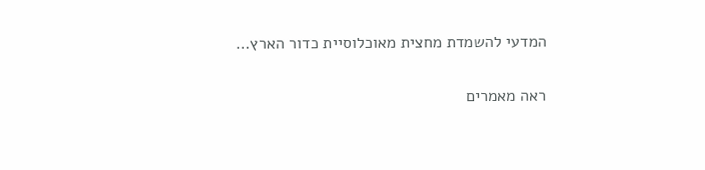המדעי להשמדת מחצית מאוכלוסיית כדור הארץ…

ראה מאמרים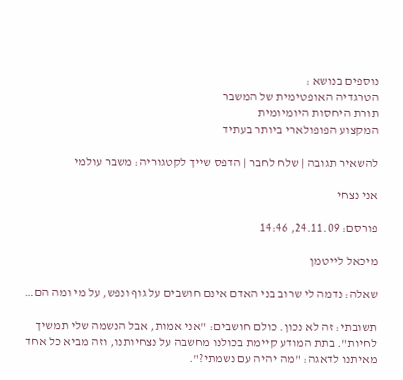נוספים בנושא :
הטרגדיה האופטימית של המשבר
תורת היחסות היומיומית
המקצוע הפופולארי ביותר בעתיד

להשאיר תגובה | שלח לחבר | הדפס שייך לקטגוריה: משבר עולמי

אני נצחי

פורסם: 24.11.09, 14:46

מיכאל לייטמן

שאלה: נדמה לי שרוב בני האדם אינם חושבים על גוף ונפש, על מי ומה הם…

תשובתי: זה לא נכון. כולם חושבים: "אני אמות, אבל הנשמה שלי תמשיך לחיות". בתת המודע קיימת בכולנו מחשבה על נצחיותנו, וזה מביא כל אחד מאיתנו לדאגה: "מה יהיה עם נשמתי?".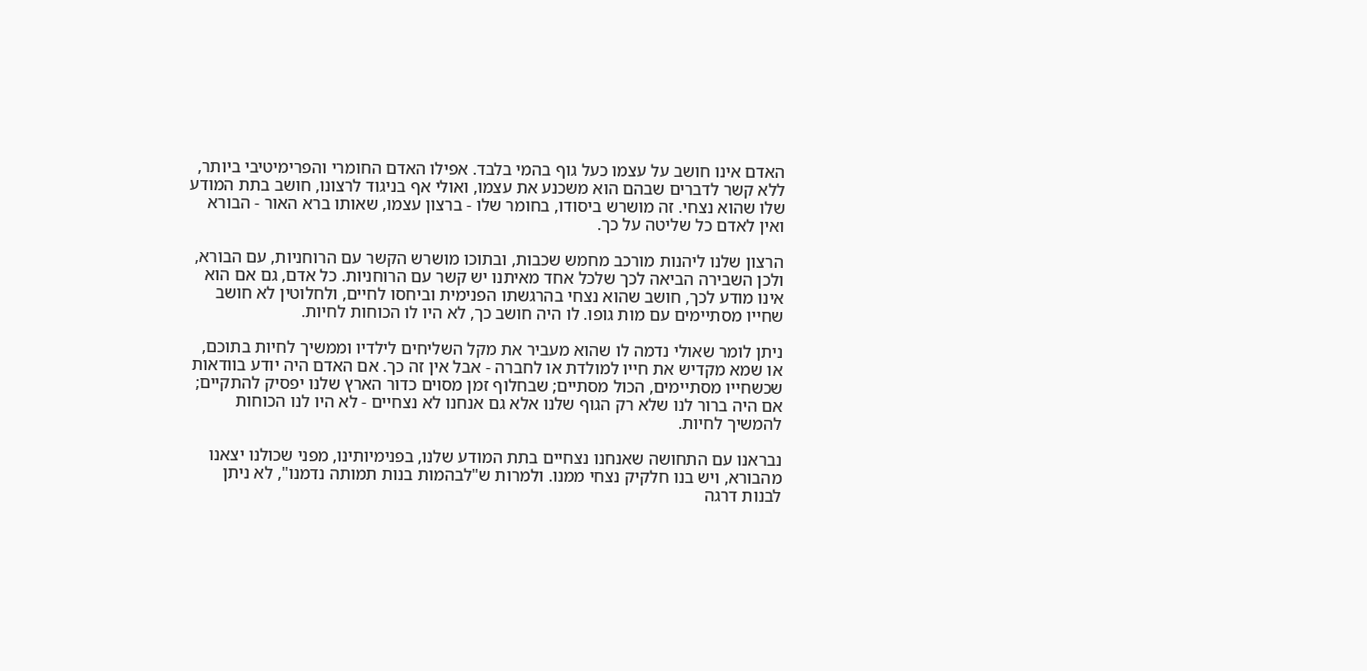האדם אינו חושב על עצמו כעל גוף בהמי בלבד. אפילו האדם החומרי והפרימיטיבי ביותר, ללא קשר לדברים שבהם הוא משכנע את עצמו, ואולי אף בניגוד לרצונו, חושב בתת המודע שלו שהוא נצחי. זה מושרש ביסודו, בחומר שלו - ברצון עצמו, שאותו ברא האור - הבורא ואין לאדם כל שליטה על כך.

הרצון שלנו ליהנות מורכב מחמש שכבות, ובתוכו מושרש הקשר עם הרוחניות, עם הבורא, ולכן השבירה הביאה לכך שלכל אחד מאיתנו יש קשר עם הרוחניות. כל אדם, גם אם הוא אינו מודע לכך, חושב שהוא נצחי בהרגשתו הפנימית וביחסו לחיים, ולחלוטין לא חושב שחייו מסתיימים עם מות גופו. לו היה חושב כך, לא היו לו הכוחות לחיות.

ניתן לומר שאולי נדמה לו שהוא מעביר את מקל השליחים לילדיו וממשיך לחיות בתוכם, או שמא מקדיש את חייו למולדת או לחברה - אבל אין זה כך. אם האדם היה יודע בוודאות שכשחייו מסתיימים, הכול מסתיים; שבחלוף זמן מסוים כדור הארץ שלנו יפסיק להתקיים; אם היה ברור לנו שלא רק הגוף שלנו אלא גם אנחנו לא נצחיים - לא היו לנו הכוחות להמשיך לחיות.

נבראנו עם התחושה שאנחנו נצחיים בתת המודע שלנו, בפנימיותינו, מפני שכולנו יצאנו מהבורא, ויש בנו חלקיק נצחי ממנו. ולמרות ש"לבהמות בנות תמותה נדמנו", לא ניתן לבנות דרגה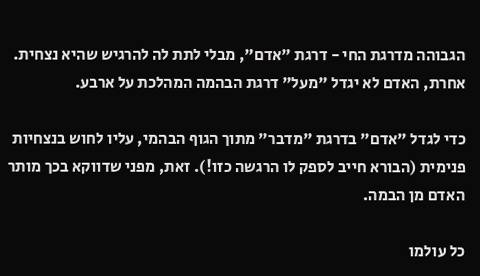הגבוהה מדרגת החי - דרגת "אדם", מבלי לתת לה להרגיש שהיא נצחית. אחרת, האדם לא יגדל "מעל" דרגת הבהמה המהלכת על ארבע.

כדי לגדל "אדם" בדרגת "מדבר" מתוך הגוף הבהמי, עליו לחוש בנצחיות פנימית (הבורא חייב לספק לו הרגשה כזו!). זאת, מפני שדווקא בכך מותר האדם מן הבמה.

כל עולמו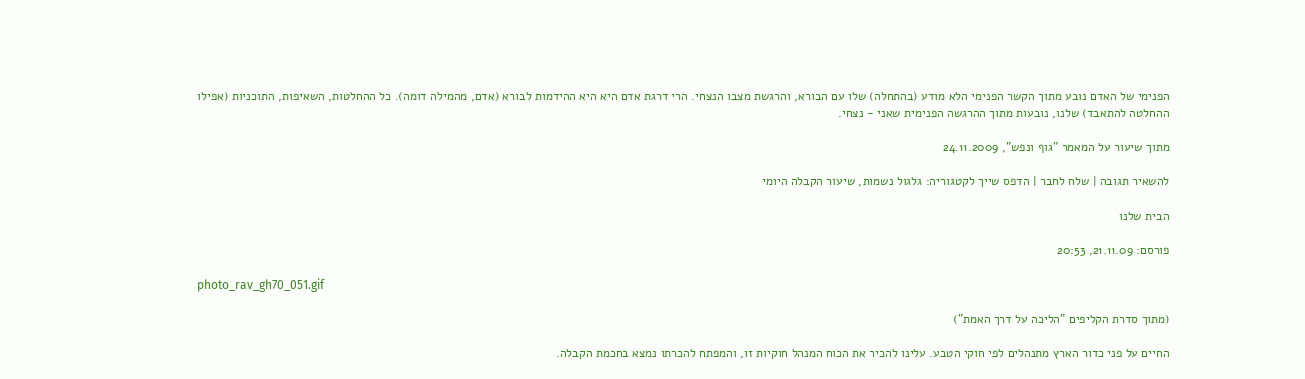הפנימי של האדם נובע מתוך הקשר הפנימי הלא מודע (בהתחלה) שלו עם הבורא, והרגשת מצבו הנצחי. הרי דרגת אדם היא היא ההידמות לבורא (אדם, מהמילה דומה). כל ההחלטות, השאיפות, התוכניות (אפילו ההחלטה להתאבד) שלנו, נובעות מתוך ההרגשה הפנימית שאני - נצחי.

מתוך שיעור על המאמר "גוף ונפש", 24.11.2009

להשאיר תגובה | שלח לחבר | הדפס שייך לקטגוריה: גלגול נשמות, שיעור הקבלה היומי

הבית שלנו

פורסם: 21.11.09, 20:53

photo_rav_gh70_051.gif

(מתוך סדרת הקליפים "הליכה על דרך האמת")

החיים על פני כדור הארץ מתנהלים לפי חוקי הטבע. עלינו להכיר את הכוח המנהל חוקיות זו, והמפתח להכרתו נמצא בחכמת הקבלה.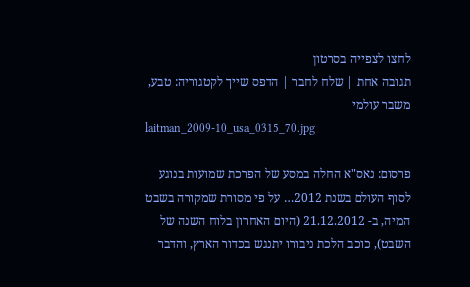לחצו לצפייה בסרטון
תגובה אחת | שלח לחבר | הדפס שייך לקטגוריה: טבע, משבר עולמי
laitman_2009-10_usa_0315_70.jpg

פרסום: נאס"א החלה במסע של הפרכת שמועות בנוגע לסוף העולם בשנת 2012… על פי מסורת שמקורה בשבט המיה, ב- 21.12.2012 (היום האחרון בלוח השנה של השבט), כוכב הלכת ניבורו יתנגש בכדור הארץ, והדבר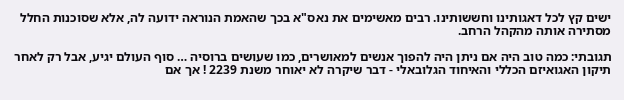ישים קץ לכל דאגותינו וחששותינו. רבים מאשימים את נאס"א בכך שהאמת הנוראה ידועה לה, אלא שסוכנות החלל מסתירה אותה מהקהל הרחב.

תגובתי: כמה טוב היה אם ניתן היה להפוך אנשים למאושרים, כמו שעושים ברוסיה … סוף העולם יגיע, אבל רק לאחר תיקון האגואיזם הכללי והאיחוד הגלובאלי - דבר שיקרה לא יאוחר משנת 2239 ! אך אם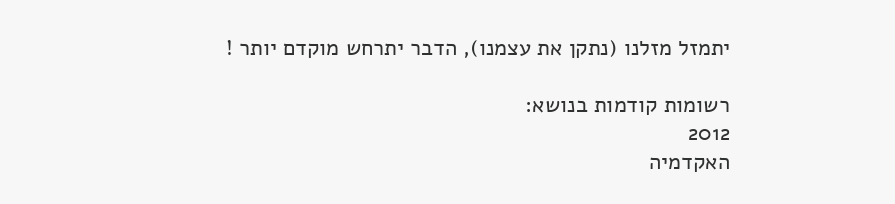יתמזל מזלנו (נתקן את עצמנו), הדבר יתרחש מוקדם יותר !

רשומות קודמות בנושא:
2012
האקדמיה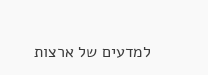למדעים של ארצות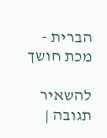הברית - מכת חושך

להשאיר תגובה |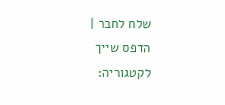שלח לחבר | הדפס שייך לקטגוריה: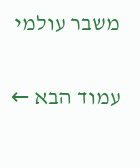משבר עולמי

עמוד הבא ←